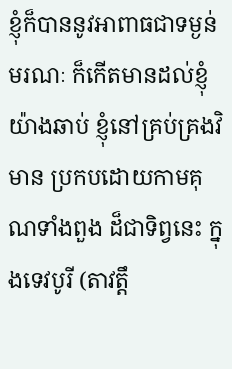ខ្ញុំក៏បាននូវអាពាធជាទម្ងន់ មរណៈ ក៏កើតមានដល់ខ្ញុំយ៉ាងឆាប់ ខ្ញុំនៅគ្រប់គ្រងវិមាន ប្រកបដោយកាមគុណទាំងពួង ដ៏ជាទិព្វនេះ ក្នុងទេវបូរី (តាវត្តឹ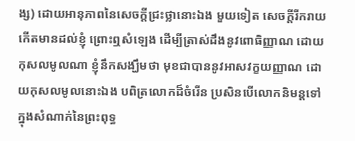ង្ស) ដោយអានុភាពនៃសេចកី្តជ្រះថ្លានោះឯង មួយទៀត សេចកី្តរីករាយ កើតមានដល់ខ្ញុំ ព្រោះឮសំឡេង ដើម្បីត្រាស់ដឹងនូវពោធិញ្ញាណ ដោយកុសលមូលណា ខ្ញុំនឹកសង្ឃឹមថា មុខជាបាននូវអាសវក្ខយញ្ញាណ ដោយកុសលមូលនោះឯង បពិត្រលោកដ៏ចំរើន ប្រសិនបើលោកនិមន្តទៅក្នុងសំណាក់នៃព្រះពុទ្ធ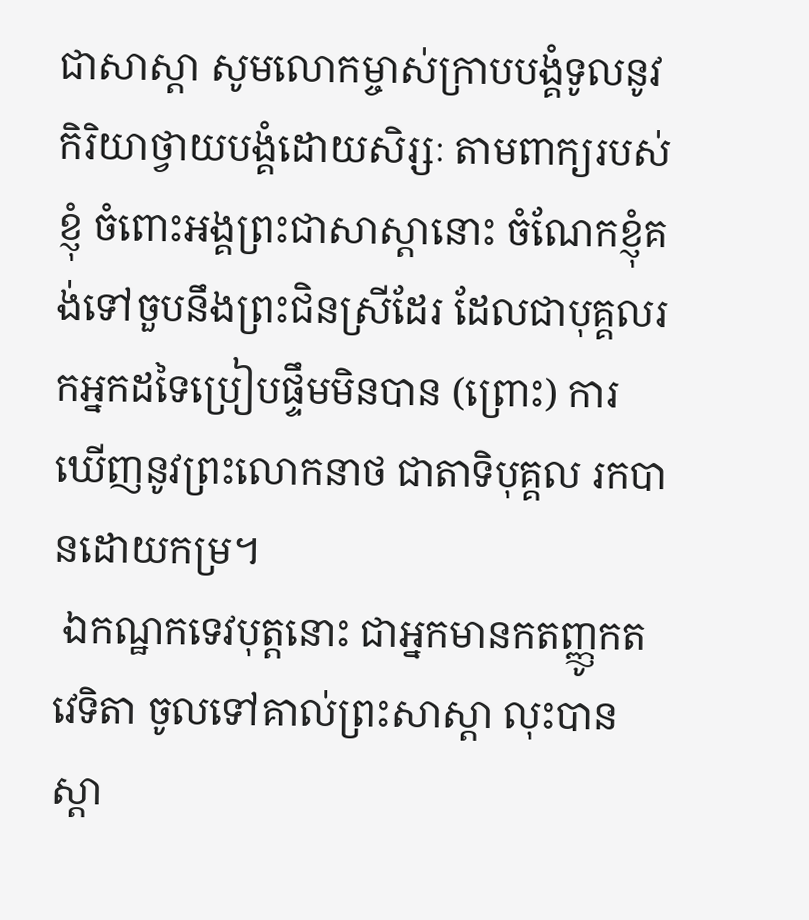ជាសាស្តា សូមលោកម្ចាស់ក្រាបបង្គំទូលនូវកិរិយាថ្វាយបង្គំដោយសិរ្សៈ តាមពាក្យរបស់ខ្ញុំ ចំពោះអង្គព្រះជាសាស្តានោះ ចំណែកខ្ញុំគង់ទៅចួបនឹងព្រះជិនស្រីដែរ ដែលជាបុគ្គលរកអ្នកដទៃប្រៀបផ្ទឹមមិនបាន (ព្រោះ) ការឃើញនូវព្រះលោកនាថ ជាតាទិបុគ្គល រកបានដោយកម្រ។
 ឯកណ្ឋកទេវបុត្តនោះ ជាអ្នកមានកតញ្ញូកតវេទិតា ចូលទៅគាល់ព្រះសាស្ដា លុះបានស្ដា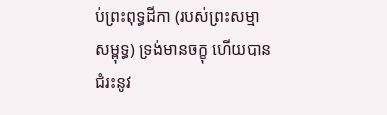ប់ព្រះពុទ្ធដីកា (របស់ព្រះសម្មាសម្ពុទ្ធ) ទ្រង់មានចក្ខុ ហើយបានជំរះនូវ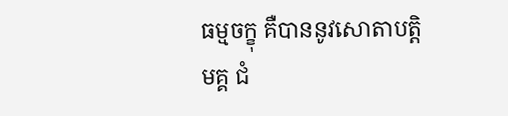ធម្មចក្ខុ គឺបាននូវសោតាបតិ្តមគ្គ ជំ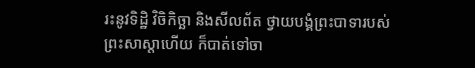រះនូវទិដិ្ឋ វិចិកិច្ឆា និងសីលព័ត ថ្វាយបង្គំព្រះបាទារបស់ព្រះសាស្តាហើយ ក៏បាត់ទៅចា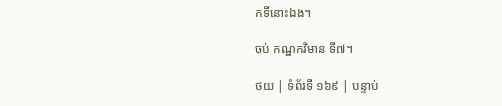កទីនោះឯង។

ចប់ កណ្ឋកវិមាន ទី៧។

ថយ | ទំព័រទី ១៦៩ | បន្ទាប់